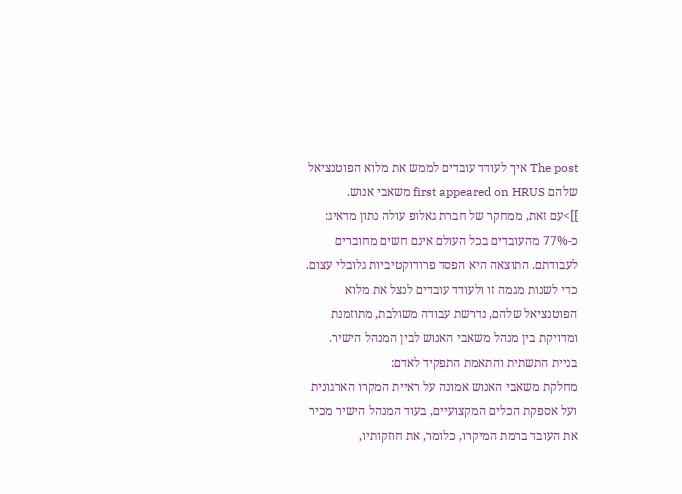The post איך לעודד עובדים לממש את מלוא הפוטנציאל שלהם first appeared on HRUS משאבי אנוש.
]]>עם זאת, ממחקר של חברת גאלופ עולה נתון מדאיג: כ-77% מהעובדים בכל העולם אינם חשים מחוברים לעבודתם. התוצאה היא הפסד פרודוקטיביות גלובלי עצום.
כדי לשנות מגמה זו ולעודד עובדים לנצל את מלוא הפוטנציאל שלהם, נדרשת עבודה משולבת, מתוזמנת ומדויקת בין מנהל משאבי האנוש לבין המנהל הישיר.
בניית התשתית והתאמת התפקיד לאדם:
מחלקת משאבי האנוש אמונה על ראיית המקרו הארגונית ועל אספקת הכלים המקצועיים, בעוד המנהל הישיר מכיר את העובד ברמת המיקרו, כלומר, את חוזקותיו,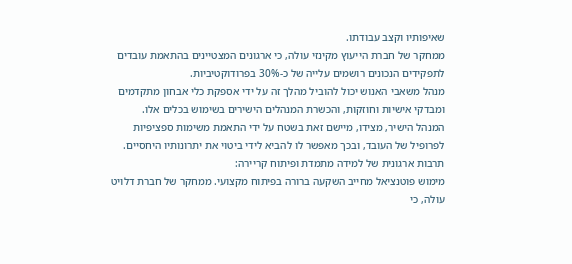שאיפותיו וקצב עבודתו.
ממחקר של חברת הייעוץ מקינזי עולה, כי ארגונים המצטיינים בהתאמת עובדים לתפקידים הנכונים רושמים עלייה של כ-30% בפרודוקטיביות.
מנהל משאבי האנוש יכול להוביל מהלך זה על ידי אספקת כלי אבחון מתקדמים ומבדקי אישיות וחוזקות, והכשרת המנהלים הישירים בשימוש בכלים אלו.
המנהל הישיר, מצידו, מיישם זאת בשטח על ידי התאמת משימות ספציפיות לפרופיל של העובד, ובכך מאפשר לו להביא לידי ביטוי את יתרונותיו היחסיים.
תרבות ארגונית של למידה מתמדת ופיתוח קריירה:
מימוש פוטנציאל מחייב השקעה ברורה בפיתוח מקצועי. ממחקר של חברת דלויט עולה, כי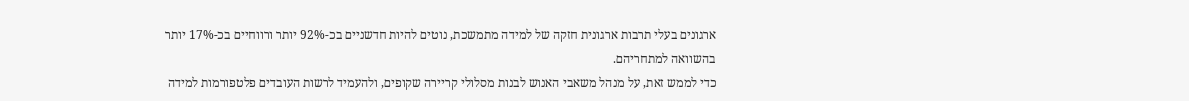ארגונים בעלי תרבות ארגונית חזקה של למידה מתמשכת, נוטים להיות חדשניים בכ-92% יותר ורווחיים בכ-17% יותר בהשוואה למתחריהם.
כדי לממש זאת, על מנהל משאבי האנוש לבנות מסלולי קריירה שקופים, ולהעמיד לרשות העובדים פלטפורמות למידה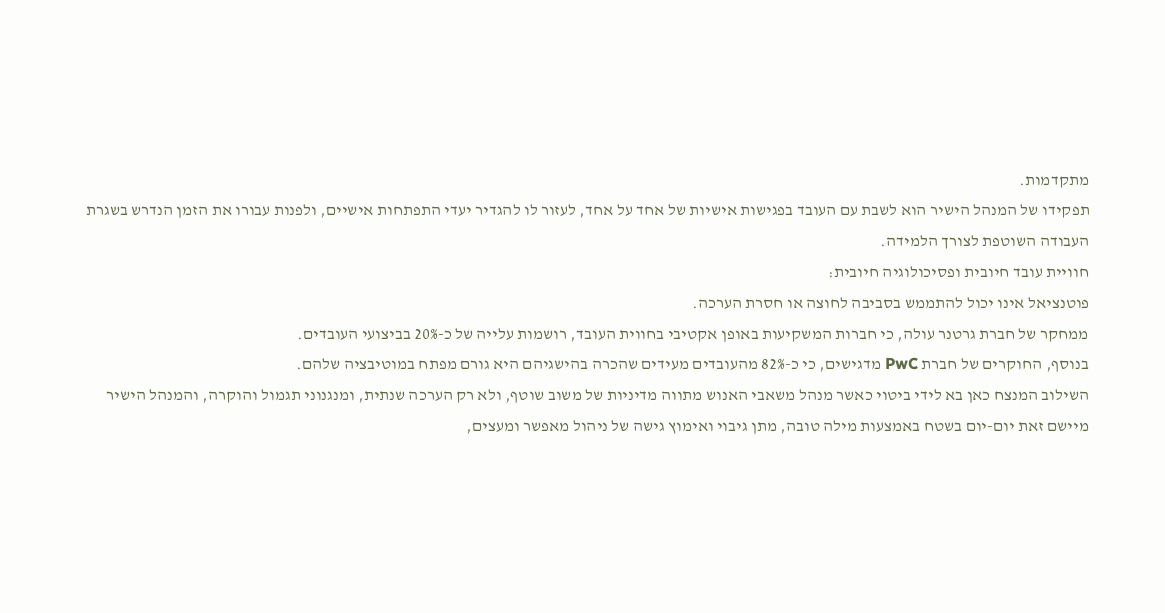מתקדמות.
תפקידו של המנהל הישיר הוא לשבת עם העובד בפגישות אישיות של אחד על אחד, לעזור לו להגדיר יעדי התפתחות אישיים, ולפנות עבורו את הזמן הנדרש בשגרת העבודה השוטפת לצורך הלמידה.
חוויית עובד חיובית ופסיכולוגיה חיובית:
פוטנציאל אינו יכול להתממש בסביבה לחוצה או חסרת הערכה.
ממחקר של חברת גרטנר עולה, כי חברות המשקיעות באופן אקטיבי בחווית העובד, רושמות עלייה של כ-20% בביצועי העובדים.
בנוסף, החוקרים של חברת PwC מדגישים, כי כ-82% מהעובדים מעידים שהכרה בהישגיהם היא גורם מפתח במוטיבציה שלהם.
השילוב המנצח כאן בא לידי ביטוי כאשר מנהל משאבי האנוש מתווה מדיניות של משוב שוטף, ולא רק הערכה שנתית, ומנגנוני תגמול והוקרה, והמנהל הישיר מיישם זאת יום-יום בשטח באמצעות מילה טובה, מתן גיבוי ואימוץ גישה של ניהול מאפשר ומעצים,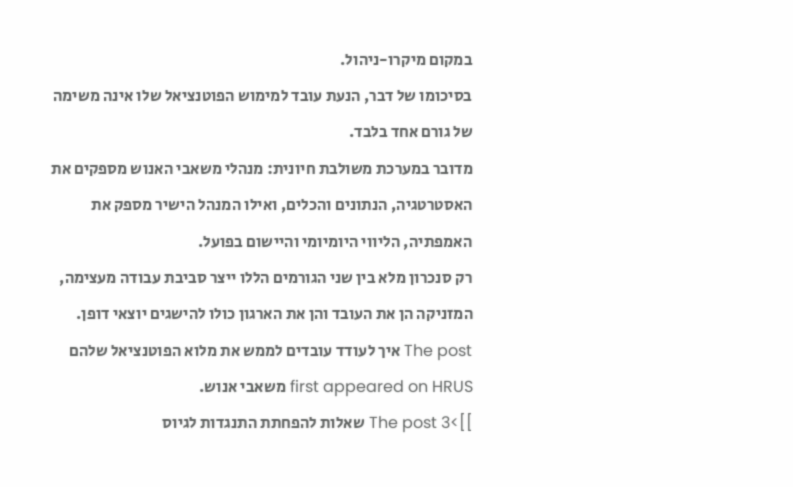במקום מיקרו-ניהול.
בסיכומו של דבר, הנעת עובד למימוש הפוטנציאל שלו אינה משימה של גורם אחד בלבד.
מדובר במערכת משולבת חיונית: מנהלי משאבי האנוש מספקים את האסטרטגיה, הנתונים והכלים, ואילו המנהל הישיר מספק את האמפתיה, הליווי היומיומי והיישום בפועל.
רק סנכרון מלא בין שני הגורמים הללו ייצר סביבת עבודה מעצימה, המזניקה הן את העובד והן את הארגון כולו להישגים יוצאי דופן.
The post איך לעודד עובדים לממש את מלוא הפוטנציאל שלהם first appeared on HRUS משאבי אנוש.
]]>The post 3 שאלות להפחתת התנגדות לגיוס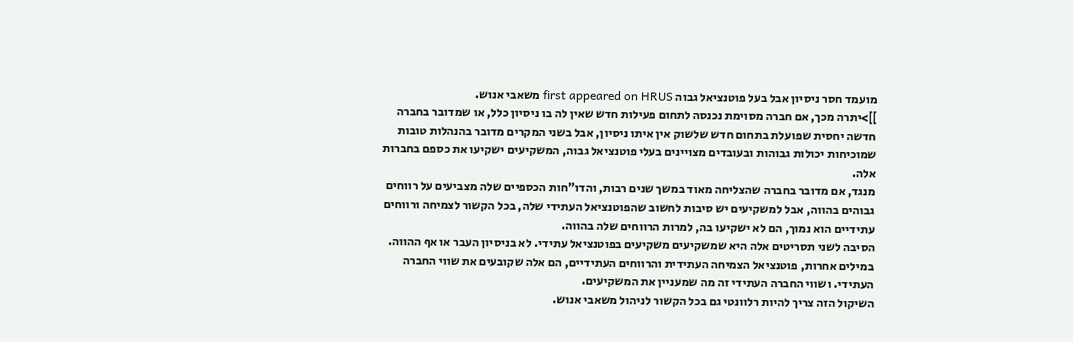מועמד חסר ניסיון אבל בעל פוטנציאל גבוה first appeared on HRUS משאבי אנוש.
]]>יתרה מכך, אם חברה מסוימת נכנסה לתחום פעילות חדש שאין לה בו ניסיון כלל, או שמדובר בחברה חדשה יחסית שפועלת בתחום חדש שלשוק אין איתו ניסיון, אבל בשני המקרים מדובר בהנהלות טובות שמוכיחות יכולות גבוהות ובעובדים מצויינים בעלי פוטנציאל גבוה, המשקיעים ישקיעו את כספם בחברות אלה.
מנגד, אם מדובר בחברה שהצליחה מאוד במשך שנים רבות, והדו"חות הכספיים שלה מצביעים על רווחים גבוהים בהווה, אבל למשקיעים יש סיבות לחשוב שהפוטנציאל העתידי שלה, בכל הקשור לצמיחה ורווחים עתידיים הוא נמוך, הם לא ישקיעו בה, למרות הרווחים שלה בהווה.
הסיבה לשני תסריטים אלה היא שמשקיעים משקיעים בפוטנציאל עתידי. לא בניסיון העבר או אף ההווה.
במילים אחרות, פוטנציאל הצמיחה העתידית והרווחים העתידיים, הם אלה שקובעים את שווי החברה העתידי. ושווי החברה העתידי זה מה שמעניין את המשקיעים.
השיקול הזה צריך להיות רלוונטי גם בכל הקשור לניהול משאבי אנוש.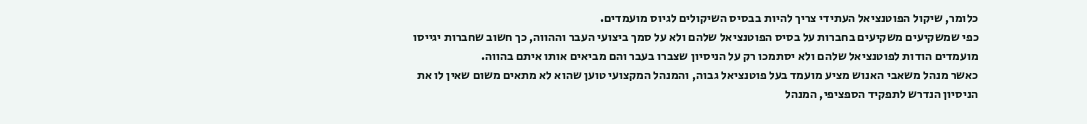כלומר, שיקול הפוטנציאל העתידי צריך להיות בבסיס השיקולים לגיוס מועמדים.
כפי שמשקיעים משקיעים בחברות על בסיס הפוטנציאל שלהם ולא על סמך ביצועי העבר וההווה, כך חשוב שחברות יגייסו מועמדים הודות לפוטנציאל שלהם ולא יסתמכו רק על הניסיון שצברו בעבר והם מביאים אותו איתם בהווה.
כאשר מנהל משאבי האנוש מציע מועמד בעל פוטנציאל גבוה, והמנהל המקצועי טוען שהוא לא מתאים משום שאין לו את הניסיון הנדרש לתפקיד הספציפי, המנהל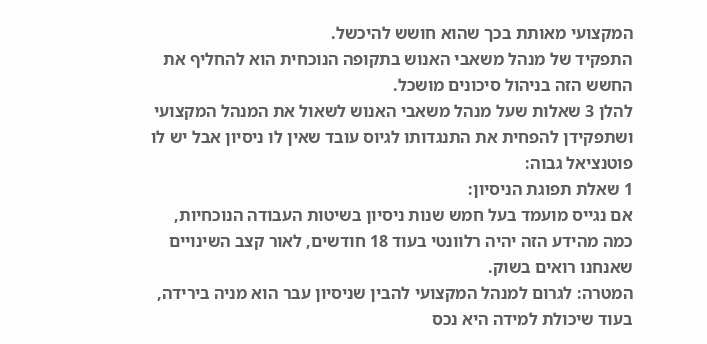המקצועי מאותת בכך שהוא חושש להיכשל.
התפקיד של מנהל משאבי האנוש בתקופה הנוכחית הוא להחליף את החשש הזה בניהול סיכונים מושכל.
להלן 3 שאלות שעל מנהל משאבי האנוש לשאול את המנהל המקצועי ושתפקידן להפחית את התנגדותו לגיוס עובד שאין לו ניסיון אבל יש לו פוטנציאל גבוה:
1 שאלת תפוגת הניסיון:
אם נגייס מועמד בעל חמש שנות ניסיון בשיטות העבודה הנוכחיות, כמה מהידע הזה יהיה רלוונטי בעוד 18 חודשים, לאור קצב השינויים שאנחנו רואים בשוק.
המטרה: לגרום למנהל המקצועי להבין שניסיון עבר הוא מניה בירידה, בעוד שיכולת למידה היא נכס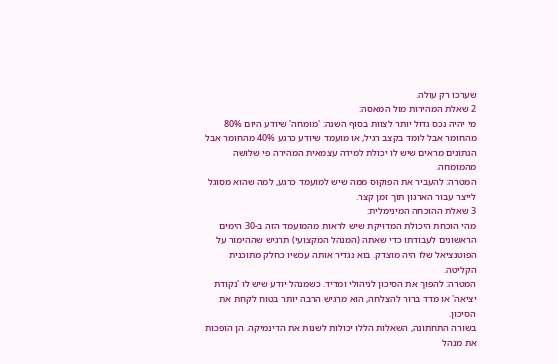שערכו רק עולה.
2 שאלת המהירות מול המאסה:
מי יהיה נכס גדול יותר לצוות בסוף השנה: 'מומחה' שיודע היום 80% מהחומר אבל לומד בקצב רגיל, או מועמד שיודע כרגע 40% מהחומר אבל הנתונים מראים שיש לו יכולת למידה עצמאית המהירה פי שלושה מהמומחה.
המטרה: להעביר את הפוקוס ממה שיש למועמד כרגע, למה שהוא מסוגל לייצר עבור הארגון תוך זמן קצר.
3 שאלת ההוכחה המינימלית:
מהי הוכחת היכולת המדויקת שיש לראות מהמועמד הזה ב-30 הימים הראשונים לעבודתו כדי שאתה (המנהל המקצועי) תרגיש שההימור על הפוטנציאל שלו היה מוצדק. בוא נגדיר אותה עכשיו כחלק מתוכנית הקליטה.
המטרה: להפוך את הסיכון לניהולי ומדיד. כשמנהל יודע שיש לו 'נקודת יציאה' או מדד ברור להצלחה, הוא מרגיש הרבה יותר בטוח לקחת את הסיכון.
בשורה התחתונה, השאלות הללו יכולות לשנות את הדינמיקה. הן הופכות את מנהל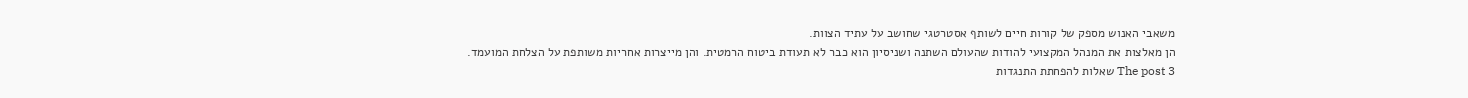משאבי האנוש מספק של קורות חיים לשותף אסטרטגי שחושב על עתיד הצוות.
הן מאלצות את המנהל המקצועי להודות שהעולם השתנה ושניסיון הוא כבר לא תעודת ביטוח הרמטית. והן מייצרות אחריות משותפת על הצלחת המועמד.
The post 3 שאלות להפחתת התנגדות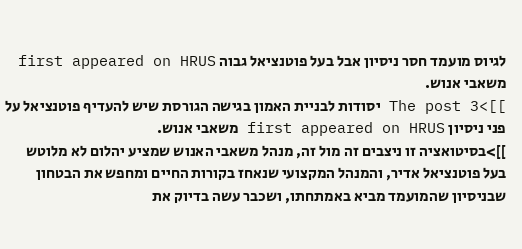לגיוס מועמד חסר ניסיון אבל בעל פוטנציאל גבוה first appeared on HRUS משאבי אנוש.
]]>The post 3 יסודות לבניית האמון בגישה הגורסת שיש להעדיף פוטנציאל על פני ניסיון first appeared on HRUS משאבי אנוש.
]]>בסיטואציה זו ניצבים זה מול זה, מנהל משאבי האנוש שמציע יהלום לא מלוטש בעל פוטנציאל אדיר, והמנהל המקצועי שנאחז בקורות החיים ומחפש את הבטחון שבניסיון שהמועמד מביא באמתחתו, ושכבר עשה בדיוק את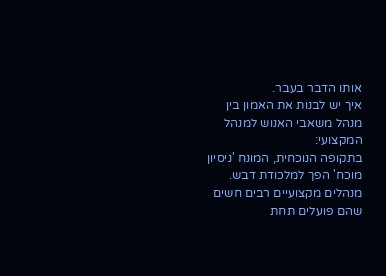אותו הדבר בעבר.
איך יש לבנות את האמון בין מנהל משאבי האנוש למנהל המקצועי:
בתקופה הנוכחית, המונח 'ניסיון מוכח' הפך למלכודת דבש. מנהלים מקצועיים רבים חשים שהם פועלים תחת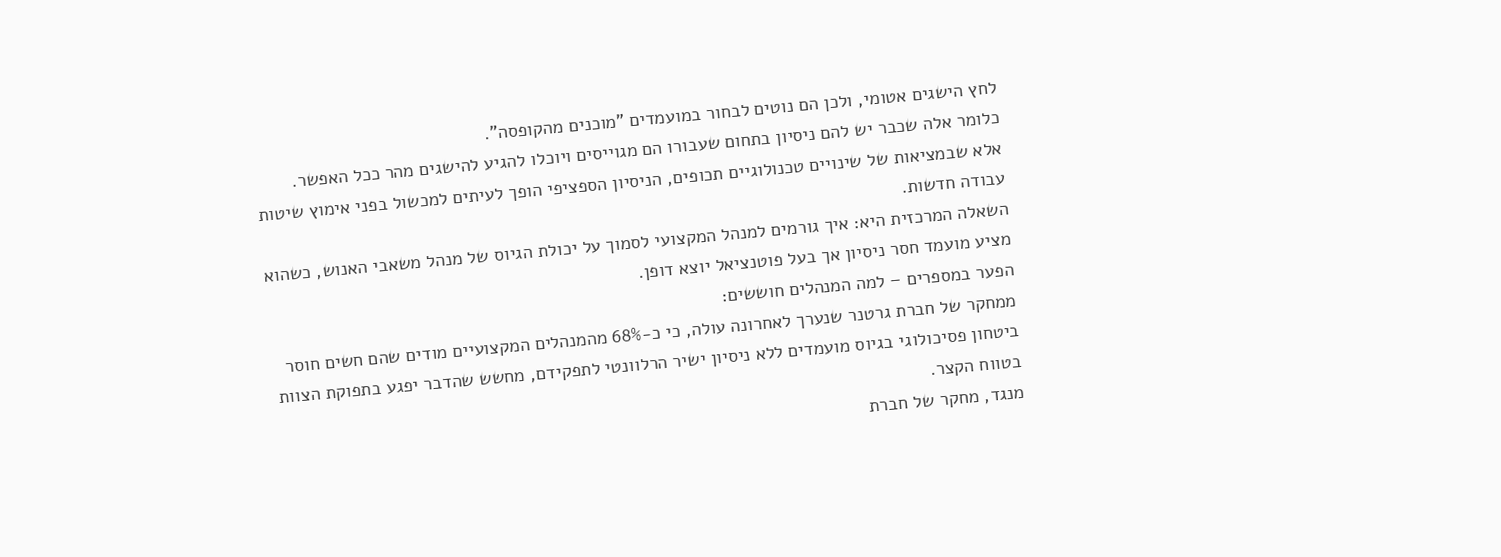לחץ הישגים אטומי, ולכן הם נוטים לבחור במועמדים "מוכנים מהקופסה".
כלומר אלה שכבר יש להם ניסיון בתחום שעבורו הם מגוייסים ויוכלו להגיע להישגים מהר ככל האפשר.
אלא שבמציאות של שינויים טכנולוגיים תכופים, הניסיון הספציפי הופך לעיתים למכשול בפני אימוץ שיטות עבודה חדשות.
השאלה המרכזית היא: איך גורמים למנהל המקצועי לסמוך על יכולת הגיוס של מנהל משאבי האנוש, כשהוא מציע מועמד חסר ניסיון אך בעל פוטנציאל יוצא דופן.
הפער במספרים – למה המנהלים חוששים:
ממחקר של חברת גרטנר שנערך לאחרונה עולה, כי כ-68% מהמנהלים המקצועיים מודים שהם חשים חוסר ביטחון פסיכולוגי בגיוס מועמדים ללא ניסיון ישיר הרלוונטי לתפקידם, מחשש שהדבר יפגע בתפוקת הצוות בטווח הקצר.
מנגד, מחקר של חברת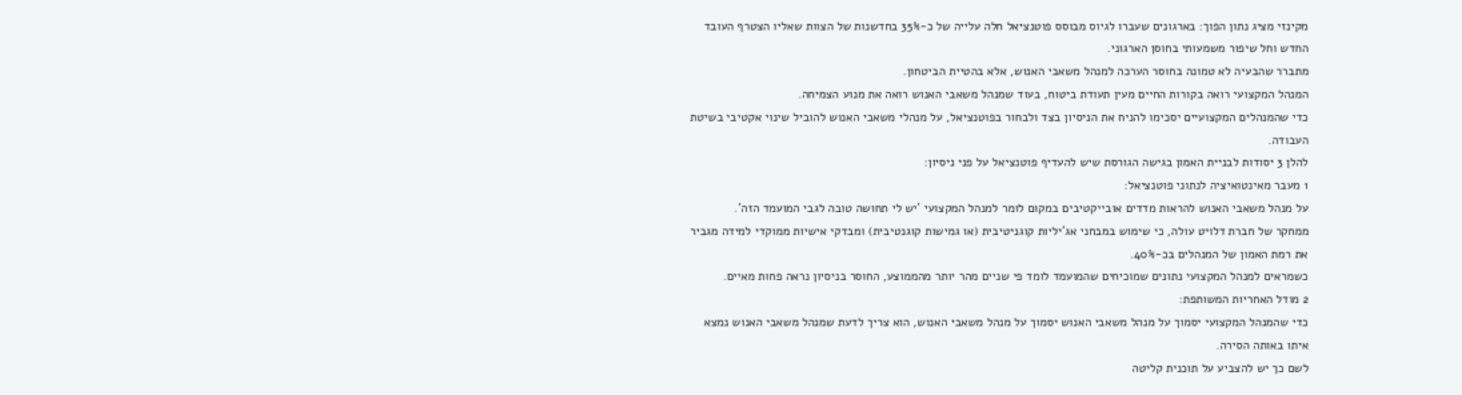מקינזי מציג נתון הפוך: בארגונים שעברו לגיוס מבוסס פוטנציאל חלה עלייה של כ-35% בחדשנות של הצוות שאליו הצטרף העובד החדש וחל שיפור משמעותי בחוסן הארגוני.
מתברר שהבעיה לא טמונה בחוסר הערכה למנהל משאבי האנוש, אלא בהטיית הביטחון.
המנהל המקצועי רואה בקורות החיים מעין תעודת ביטוח, בעוד שמנהל משאבי האנוש רואה את מנוע הצמיחה.
כדי שהמנהלים המקצועיים יסכימו להניח את הניסיון בצד ולבחור בפוטנציאל, על מנהלי משאבי האנוש להוביל שינוי אקטיבי בשיטת העבודה.
להלן 3 יסודות לבניית האמון בגישה הגורסת שיש להעדיף פוטנציאל על פני ניסיון:
1 מעבר מאינטואיציה לנתוני פוטנציאל:
על מנהל משאבי האנוש להראות מדדים אובייקטיבים במקום לומר למנהל המקצועי 'יש לי תחושה טובה לגבי המועמד הזה'.
ממחקר של חברת דלויט עולה, כי שימוש במבחני אג'יליות קוגניטיבית (או גמישות קוגנטיבית) ומבדקי אישיות ממוקדי למידה מגביר את רמת האמון של המנהלים בכ-40%.
כשמראים למנהל המקצועי נתונים שמוכיחים שהמועמד לומד פי שניים מהר יותר מהממוצע, החוסר בניסיון נראה פחות מאיים.
2 מודל האחריות המשותפת:
כדי שהמנהל המקצועי יסמוך על מנהל משאבי האנוש יסמוך על מנהל משאבי האנוש, הוא צריך לדעת שמנהל משאבי האנוש נמצא איתו באותה הסירה.
לשם כך יש להצביע על תוכנית קליטה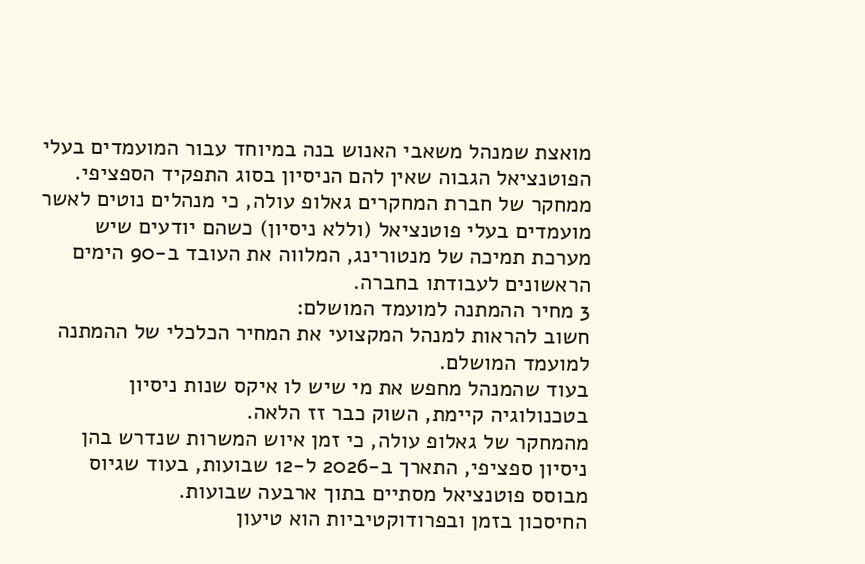מואצת שמנהל משאבי האנוש בנה במיוחד עבור המועמדים בעלי הפוטנציאל הגבוה שאין להם הניסיון בסוג התפקיד הספציפי.
ממחקר של חברת המחקרים גאלופ עולה, כי מנהלים נוטים לאשר מועמדים בעלי פוטנציאל (וללא ניסיון) כשהם יודעים שיש מערכת תמיכה של מנטורינג, המלווה את העובד ב-90 הימים הראשונים לעבודתו בחברה.
3 מחיר ההמתנה למועמד המושלם:
חשוב להראות למנהל המקצועי את המחיר הכלכלי של ההמתנה למועמד המושלם.
בעוד שהמנהל מחפש את מי שיש לו איקס שנות ניסיון בטכנולוגיה קיימת, השוק כבר זז הלאה.
מהמחקר של גאלופ עולה, כי זמן איוש המשרות שנדרש בהן ניסיון ספציפי, התארך ב-2026 ל-12 שבועות, בעוד שגיוס מבוסס פוטנציאל מסתיים בתוך ארבעה שבועות.
החיסכון בזמן ובפרודוקטיביות הוא טיעון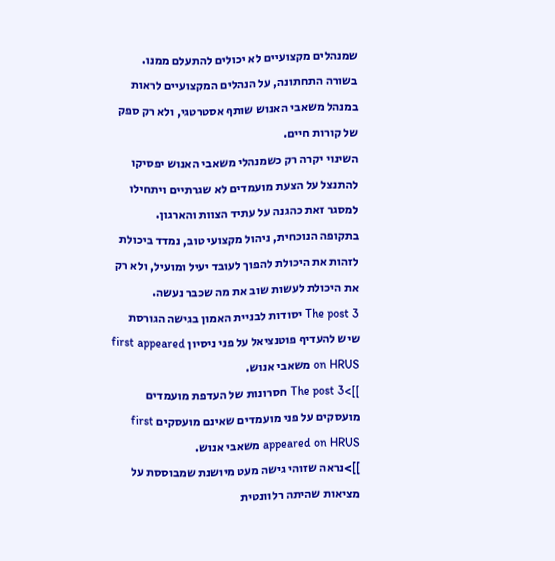שמנהלים מקצועיים לא יכולים להתעלם ממנו.
בשורה התחתונה, על הנהלים המקצועיים לראות במנהל משאבי האנוש שותף אסטרטגי, ולא רק ספק של קורות חיים.
השינוי יקרה רק כשמנהלי משאבי האנוש יפסיקו להתנצל על הצעת מועמדים לא שגרתיים ויתחילו למסגר זאת כהגנה על עתיד הצוות והארגון.
בתקופה הנוכחית, ניהול מקצועי טוב, נמדד ביכולת לזהות את היכולת להפוך לעובד יעיל ומועיל, ולא רק את היכולת לעשות שוב את מה שכבר נעשה.
The post 3 יסודות לבניית האמון בגישה הגורסת שיש להעדיף פוטנציאל על פני ניסיון first appeared on HRUS משאבי אנוש.
]]>The post 3 חסרונות של העדפת מועמדים מועסקים על פני מועמדים שאינם מועסקים first appeared on HRUS משאבי אנוש.
]]>נראה שזוהי גישה מעט מיושנת שמבוססת על מציאות שהיתה רלוונטית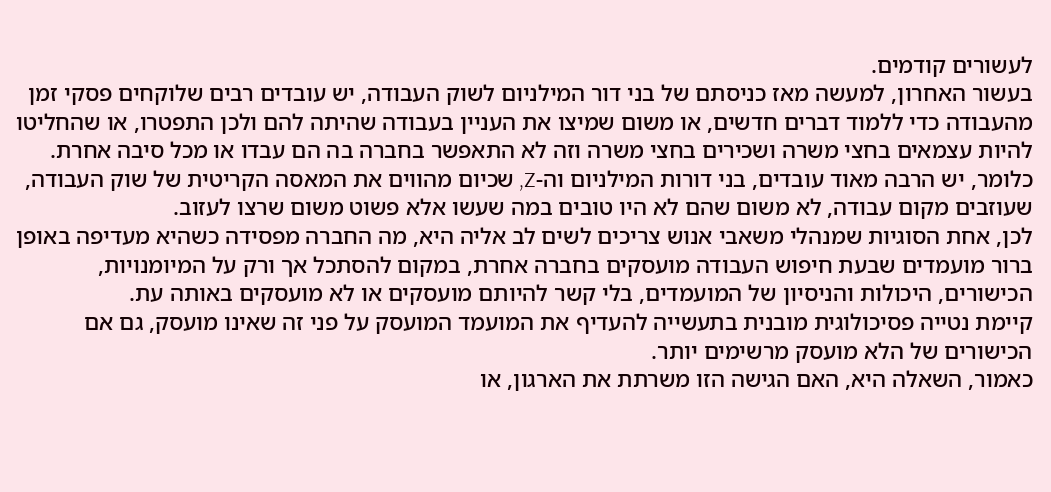לעשורים קודמים.
בעשור האחרון, למעשה מאז כניסתם של בני דור המילניום לשוק העבודה, יש עובדים רבים שלוקחים פסקי זמן מהעבודה כדי ללמוד דברים חדשים, או משום שמיצו את העניין בעבודה שהיתה להם ולכן התפטרו, או שהחליטו להיות עצמאים בחצי משרה ושכירים בחצי משרה וזה לא התאפשר בחברה בה הם עבדו או מכל סיבה אחרת.
כלומר, יש הרבה מאוד עובדים, בני דורות המילניום וה-Z, שכיום מהווים את המאסה הקריטית של שוק העבודה, שעוזבים מקום עבודה, לא משום שהם לא היו טובים במה שעשו אלא פשוט משום שרצו לעזוב.
לכן, אחת הסוגיות שמנהלי משאבי אנוש צריכים לשים לב אליה היא, מה החברה מפסידה כשהיא מעדיפה באופן ברור מועמדים שבעת חיפוש העבודה מועסקים בחברה אחרת, במקום להסתכל אך ורק על המיומנויות, הכישורים, היכולות והניסיון של המועמדים, בלי קשר להיותם מועסקים או לא מועסקים באותה עת.
קיימת נטייה פסיכולוגית מובנית בתעשייה להעדיף את המועמד המועסק על פני זה שאינו מועסק, גם אם הכישורים של הלא מועסק מרשימים יותר.
כאמור, השאלה היא, האם הגישה הזו משרתת את הארגון, או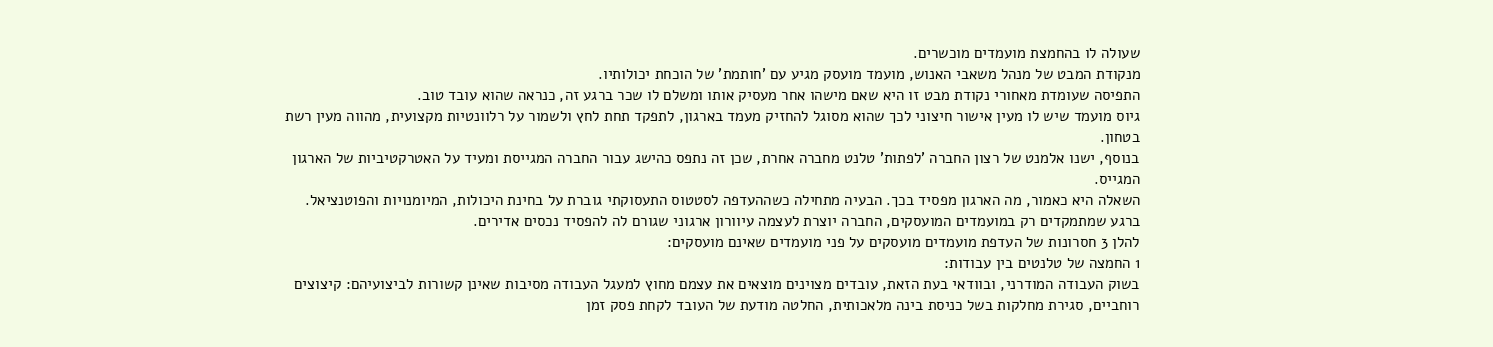שעולה לו בהחמצת מועמדים מוכשרים.
מנקודת המבט של מנהל משאבי האנוש, מועמד מועסק מגיע עם 'חותמת' של הוכחת יכולותיו.
התפיסה שעומדת מאחורי נקודת מבט זו היא שאם מישהו אחר מעסיק אותו ומשלם לו שכר ברגע זה, כנראה שהוא עובד טוב.
גיוס מועמד שיש לו מעין אישור חיצוני לכך שהוא מסוגל להחזיק מעמד בארגון, לתפקד תחת לחץ ולשמור על רלוונטיות מקצועית, מהווה מעין רשת בטחון.
בנוסף, ישנו אלמנט של רצון החברה 'לפתות' טלנט מחברה אחרת, שכן זה נתפס כהישג עבור החברה המגייסת ומעיד על האטרקטיביות של הארגון המגייס.
השאלה היא כאמור, מה הארגון מפסיד בכך. הבעיה מתחילה כשההעדפה לסטטוס התעסוקתי גוברת על בחינת היכולות, המיומנויות והפוטנציאל.
ברגע שמתמקדים רק במועמדים המועסקים, החברה יוצרת לעצמה עיוורון ארגוני שגורם לה להפסיד נכסים אדירים.
להלן 3 חסרונות של העדפת מועמדים מועסקים על פני מועמדים שאינם מועסקים:
1 החמצה של טלנטים בין עבודות:
בשוק העבודה המודרני, ובוודאי בעת הזאת, עובדים מצוינים מוצאים את עצמם מחוץ למעגל העבודה מסיבות שאינן קשורות לביצועיהם: קיצוצים רוחביים, סגירת מחלקות בשל כניסת בינה מלאכותית, החלטה מודעת של העובד לקחת פסק זמן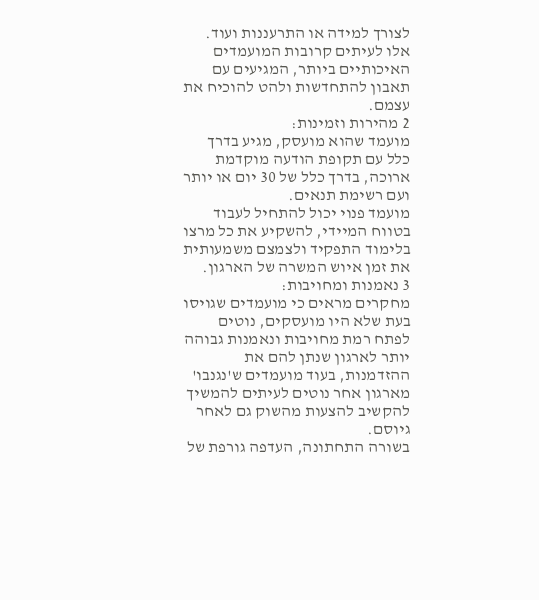לצורך למידה או התרעננות ועוד.
אלו לעיתים קרובות המועמדים האיכותיים ביותר, המגיעים עם תאבון להתחדשות ולהט להוכיח את עצמם.
2 מהירות וזמינות:
מועמד שהוא מועסק, מגיע בדרך כלל עם תקופת הודעה מוקדמת ארוכה, בדרך כלל של 30 יום או יותר ועם רשימת תנאים.
מועמד פנוי יכול להתחיל לעבוד בטווח המיידי, להשקיע את כל מרצו בלימוד התפקיד ולצמצם משמעותית את זמן איוש המשרה של הארגון.
3 נאמנות ומחויבות:
מחקרים מראים כי מועמדים שגויסו בעת שלא היו מועסקים, נוטים לפתח רמת מחויבות ונאמנות גבוהה יותר לארגון שנתן להם את ההזדמנות, בעוד מועמדים ש'נגנבו' מארגון אחר נוטים לעיתים להמשיך להקשיב להצעות מהשוק גם לאחר גיוסם.
בשורה התחתונה, העדפה גורפת של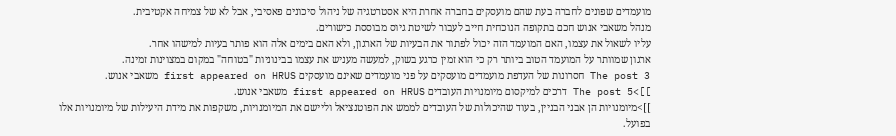מועמדים שפונים לחברה בעת שהם מועסקים בחברה אחרת היא אסטרטגיה של ניהול סיכונים פאסיבי, אבל לא של צמיחה אקטיבית.
מנהל משאבי אנוש חכם בתקופה הנוכחית חייב לעבור לשיטת גיוס מבוססת כישורים.
עליו לשאול את עצמו, האם המועמד הזה יכול לפתור את הבעיות של הארגון, ולא האם בימים אלה הוא פותר בעיות למישהו אחר.
ארגון שמוותר על המועמד הטוב ביותר רק כי הוא זמין כרגע בשוק, למעשה מעניש את עצמו בבינוניות "בטוחה" במקום במצוינות זמינה.
The post 3 חסרונות של העדפת מועמדים מועסקים על פני מועמדים שאינם מועסקים first appeared on HRUS משאבי אנוש.
]]>The post 5 דרכים למיקסום מיומנויות העובדים first appeared on HRUS משאבי אנוש.
]]>מיומנויות הן אבני הבניין, בעוד שהיכולות של העובדים לממש את הפוטנציאל וליישם את המיומנויות, משקפות את מידת היעילות של מיומנויות אלו בפועל.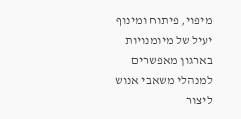מיפוי, פיתוח ומינוף יעיל של מיומנויות בארגון מאפשרים למנהלי משאבי אנוש ליצור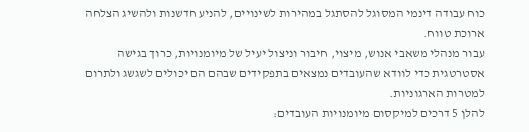כוח עבודה דינמי המסוגל להסתגל במהירות לשינויים, להניע חדשנות ולהשיג הצלחה ארוכת טווח.
עבור מנהלי משאבי אנוש, מיצוי, חיבור וניצול יעיל של מיומנויות, כרוך בגישה אסטרטגית כדי לוודא שהעובדים נמצאים בתפקידים שבהם הם יכולים לשגשג ולתרום למטרות הארגוניות.
להלן 5 דרכים למיקסום מיומנויות העובדים: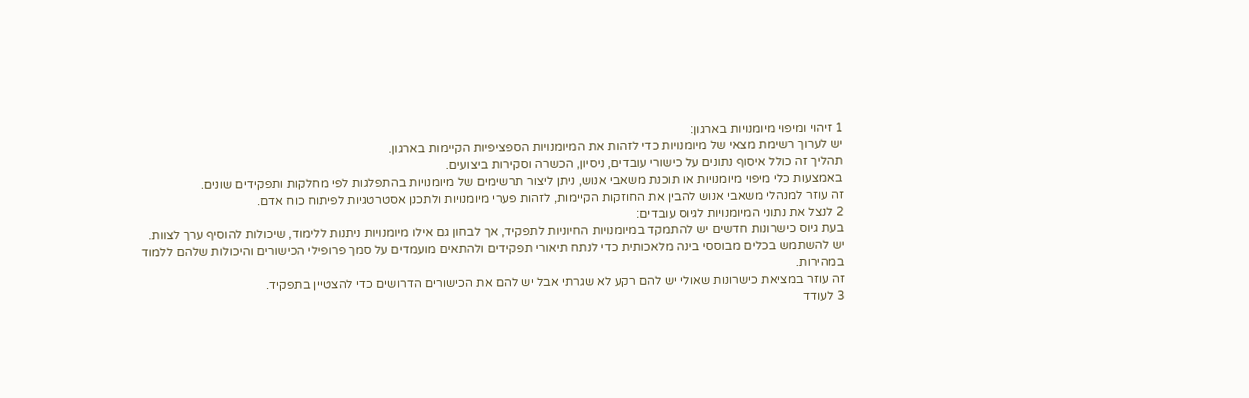1 זיהוי ומיפוי מיומנויות בארגון:
יש לערוך רשימת מצאי של מיומנויות כדי לזהות את המיומנויות הספציפיות הקיימות בארגון.
תהליך זה כולל איסוף נתונים על כישורי עובדים, ניסיון, הכשרה וסקירות ביצועים.
באמצעות כלי מיפוי מיומנויות או תוכנת משאבי אנוש, ניתן ליצור תרשימים של מיומנויות בהתפלגות לפי מחלקות ותפקידים שונים.
זה עוזר למנהלי משאבי אנוש להבין את החוזקות הקיימות, לזהות פערי מיומנויות ולתכנן אסטרטגיות לפיתוח כוח אדם.
2 לנצל את נתוני המיומנויות לגיוס עובדים:
בעת גיוס כישרונות חדשים יש להתמקד במיומנויות החיוניות לתפקיד, אך לבחון גם אילו מיומנויות ניתנות ללימוד, שיכולות להוסיף ערך לצוות.
יש להשתמש בכלים מבוססי בינה מלאכותית כדי לנתח תיאורי תפקידים ולהתאים מועמדים על סמך פרופילי הכישורים והיכולות שלהם ללמוד במהירות.
זה עוזר במציאת כישרונות שאולי יש להם רקע לא שגרתי אבל יש להם את הכישורים הדרושים כדי להצטיין בתפקיד.
3 לעודד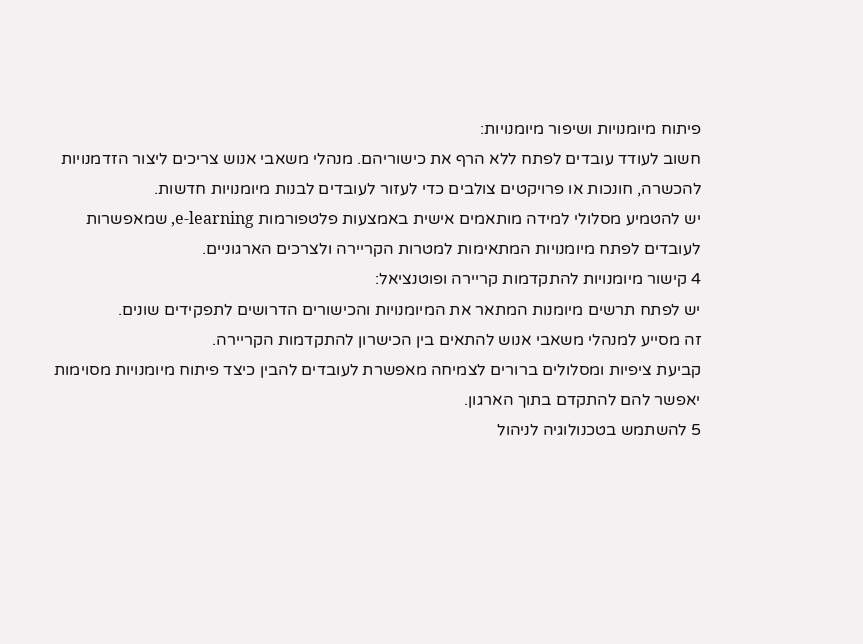פיתוח מיומנויות ושיפור מיומנויות:
חשוב לעודד עובדים לפתח ללא הרף את כישוריהם. מנהלי משאבי אנוש צריכים ליצור הזדמנויות להכשרה, חונכות או פרויקטים צולבים כדי לעזור לעובדים לבנות מיומנויות חדשות.
יש להטמיע מסלולי למידה מותאמים אישית באמצעות פלטפורמות e-learning, שמאפשרות לעובדים לפתח מיומנויות המתאימות למטרות הקריירה ולצרכים הארגוניים.
4 קישור מיומנויות להתקדמות קריירה ופוטנציאל:
יש לפתח תרשים מיומנות המתאר את המיומנויות והכישורים הדרושים לתפקידים שונים.
זה מסייע למנהלי משאבי אנוש להתאים בין הכישרון להתקדמות הקריירה.
קביעת ציפיות ומסלולים ברורים לצמיחה מאפשרת לעובדים להבין כיצד פיתוח מיומנויות מסוימות יאפשר להם להתקדם בתוך הארגון.
5 להשתמש בטכנולוגיה לניהול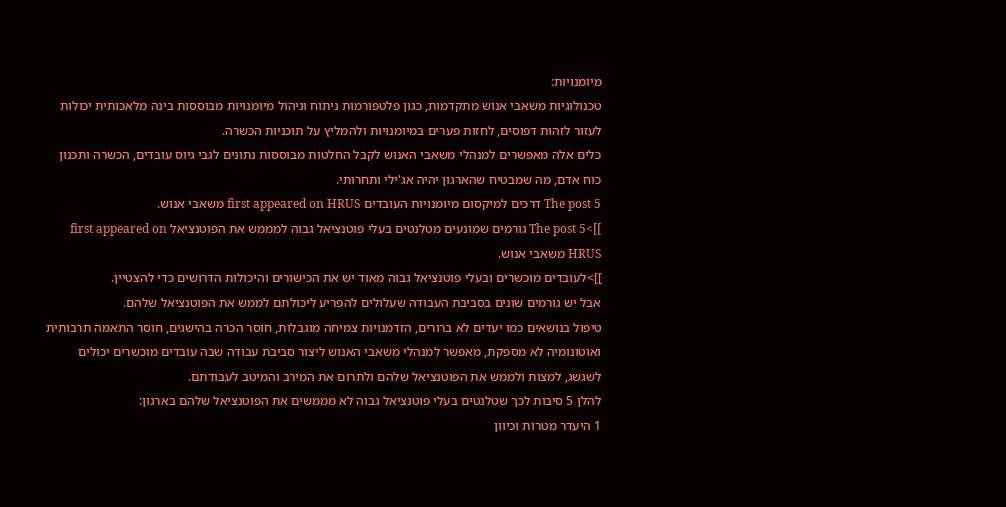מיומנויות:
טכנולוגיות משאבי אנוש מתקדמות, כגון פלטפורמות ניתוח וניהול מיומנויות מבוססות בינה מלאכותית יכולות לעזור לזהות דפוסים, לחזות פערים במיומנויות ולהמליץ על תוכניות הכשרה.
כלים אלה מאפשרים למנהלי משאבי האנוש לקבל החלטות מבוססות נתונים לגבי גיוס עובדים, הכשרה ותכנון כוח אדם, מה שמבטיח שהארגון יהיה אג'ילי ותחרותי.
The post 5 דרכים למיקסום מיומנויות העובדים first appeared on HRUS משאבי אנוש.
]]>The post 5 גורמים שמונעים מטלנטים בעלי פוטנציאל גבוה למממש את הפוטנציאל first appeared on HRUS משאבי אנוש.
]]>לעובדים מוכשרים ובעלי פוטנציאל גבוה מאוד יש את הכישורים והיכולות הדרושים כדי להצטיין.
אבל יש גורמים שונים בסביבת העבודה שעלולים להפריע ליכולתם לממש את הפוטנציאל שלהם.
טיפול בנושאים כמו יעדים לא ברורים, הזדמנויות צמיחה מוגבלות, חוסר הכרה בהישגים, חוסר התאמה תרבותית ואוטונומיה לא מספקת, מאפשר למנהלי משאבי האנוש ליצור סביבת עבודה שבה עובדים מוכשרים יכולים לשגשג, למצות ולממש את הפוטנציאל שלהם ולתרום את המירב והמיטב לעבודתם.
להלן 5 סיבות לכך שטלנטים בעלי פוטנציאל גבוה לא מממשים את הפוטנציאל שלהם בארגון:
1 היעדר מטרות וכיוון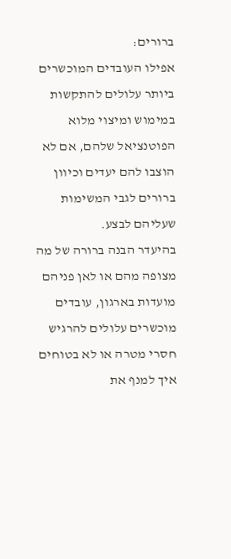ברורים:
אפילו העובדים המוכשרים ביותר עלולים להתקשות במימוש ומיצוי מלוא הפוטנציאל שלהם, אם לא הוצבו להם יעדים וכיוון ברורים לגבי המשימות שעליהם לבצע.
בהיעדר הבנה ברורה של מה מצופה מהם או לאן פניהם מועדות בארגון, עובדים מוכשרים עלולים להרגיש חסרי מטרה או לא בטוחים איך למנף את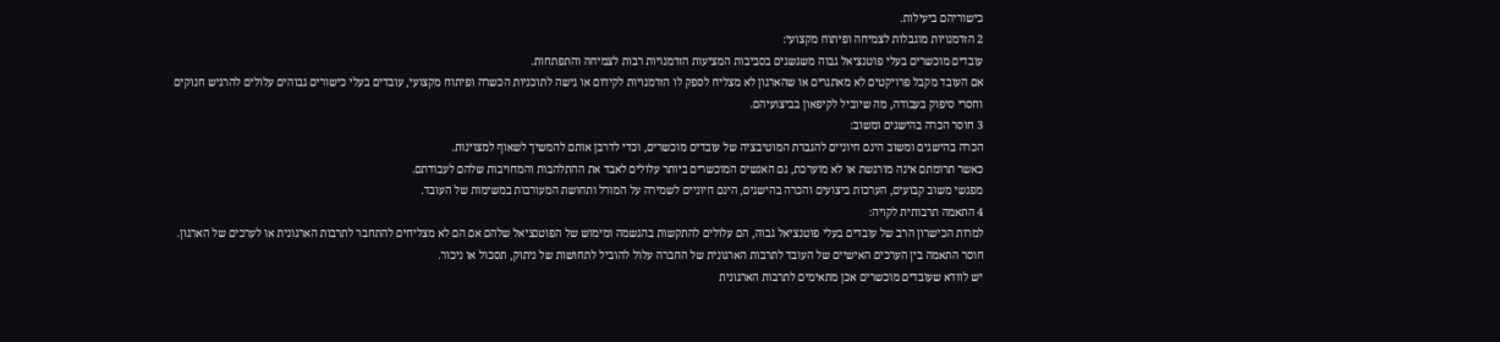כישוריהם ביעילות.
2 הזדמנויות מוגבלות לצמיחה ופיתוח מקצועי:
עובדים מוכשרים בעלי פוטנציאל גבוה משגשגים בסביבות המציעות הזדמנויות רבות לצמיחה והתפתחות.
אם העובד מקבל פרויקטים לא מאתגרים או שהארגון לא מצליח לספק לו הזדמנויות לקידום או גישה לתוכניות הכשרה ופיתוח מקצועי, עובדים בעלי כישורים גבוהים עלולים להרגיש חנוקים וחסרי סיפוק בעבודה, מה שיוביל לקיפאון בביצועיהם.
3 חוסר הכרה בהישגים ומשוב:
הכרה בהישגים ומשוב הינם חיוניים להגברת המוטיבציה של עובדים מוכשרים, וכדי לדרבן אותם להמשיך לשאוף למצוינות.
כאשר תרומתם אינה מורגשת או לא מוערכת, גם האנשים המוכשרים ביותר עלולים לאבד את ההתלהבות והמחויבות שלהם לעבודתם.
מפגשי משוב קבועים, הערכות ביצועים והכרה בהישגים, הינם חיוניים לשמירה על המורל ותחושת המעורבות במשימות של העובד.
4 התאמה תרבותית לקויה:
למרות הכישרון הרב של עובדים בעלי פוטנציאל גבוה, הם עלולים להתקשות בהגשמה ומימוש של הפוטנציאל שלהם אם הם לא מצליחים להתחבר לתרבות הארגונית או לערכים של הארגון.
חוסר התאמה בין הערכים האישיים של העובד לתרבות הארגונית של החברה עלול להוביל לתחושות של ניתוק, תסכול או ניכור.
יש לוודא שעובדים מוכשרים אכן מתאימים לתרבות הארגונית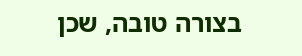בצורה טובה, שכן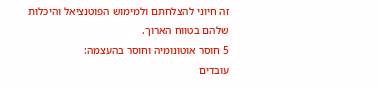זה חיוני להצלחתם ולמימוש הפוטנציאל והיכלות שלהם בטווח הארוך.
5 חוסר אוטונומיה וחוסר בהעצמה:
עובדים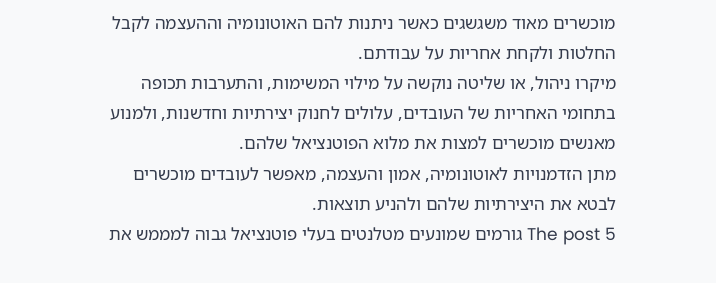מוכשרים מאוד משגשגים כאשר ניתנות להם האוטונומיה וההעצמה לקבל החלטות ולקחת אחריות על עבודתם.
מיקרו ניהול, או שליטה נוקשה על מילוי המשימות, והתערבות תכופה בתחומי האחריות של העובדים, עלולים לחנוק יצירתיות וחדשנות, ולמנוע מאנשים מוכשרים למצות את מלוא הפוטנציאל שלהם.
מתן הזדמנויות לאוטונומיה, אמון והעצמה, מאפשר לעובדים מוכשרים לבטא את היצירתיות שלהם ולהניע תוצאות.
The post 5 גורמים שמונעים מטלנטים בעלי פוטנציאל גבוה למממש את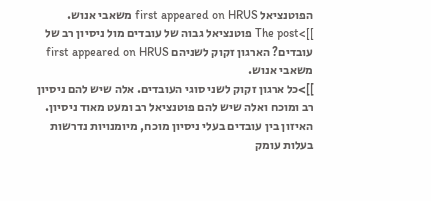הפוטנציאל first appeared on HRUS משאבי אנוש.
]]>The post פוטנציאל גבוה של עובדים מול ניסיון רב של עובדים? הארגון זקוק לשניהם first appeared on HRUS משאבי אנוש.
]]>כל ארגון זקוק לשני סוגי העובדים. אלה שיש להם ניסיון רב ומוכח ואלה שיש להם פוטנציאל רב ומעט מאוד ניסיון.
האיזון בין עובדים בעלי ניסיון מוכח, מיומנויות נדרשות בעלות עומק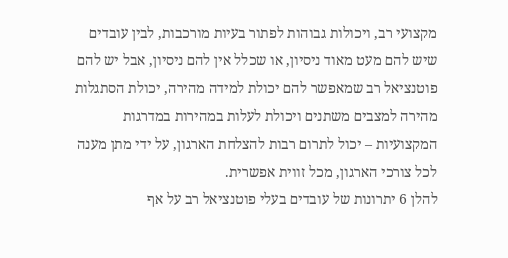מקצועי רב, ויכולות גבוהות לפתור בעיות מורכבות, לבין עובדים שיש להם מעט מאוד ניסיון, או שכלל אין להם ניסיון, אבל יש להם פוטנציאל רב שמאפשר להם יכולת למידה מהירה, יכולת הסתגלות מהירה למצבים משתנים ויכולת לעלות במהירות במדרגות המקצועיות – יכול לתרום רבות להצלחת הארגון, על ידי מתן מענה לכל צורכי הארגון, מכל זווית אפשרית.
להלן 6 יתרונות של עובדים בעלי פוטנציאל רב על אף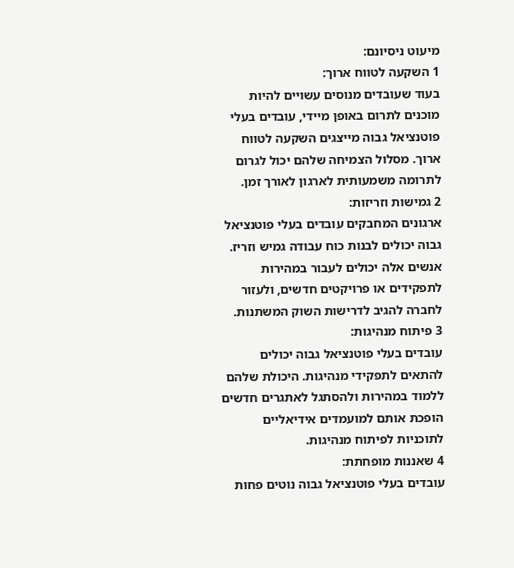מיעוט ניסיונם:
1 השקעה לטווח ארוך:
בעוד שעובדים מנוסים עשויים להיות מוכנים לתרום באופן מיידי, עובדים בעלי פוטנציאל גבוה מייצגים השקעה לטווח ארוך. מסלול הצמיחה שלהם יכול לגרום לתרומה משמעותית לארגון לאורך זמן.
2 גמישות וזריזות:
ארגונים המחבקים עובדים בעלי פוטנציאל גבוה יכולים לבנות כוח עבודה גמיש וזריז. אנשים אלה יכולים לעבור במהירות לתפקידים או פרויקטים חדשים, ולעזור לחברה להגיב לדרישות השוק המשתנות.
3 פיתוח מנהיגות:
עובדים בעלי פוטנציאל גבוה יכולים להתאים לתפקידי מנהיגות. היכולת שלהם ללמוד במהירות ולהסתגל לאתגרים חדשים הופכת אותם למועמדים אידיאליים לתוכניות לפיתוח מנהיגות.
4 שאננות מופחתת:
עובדים בעלי פוטנציאל גבוה נוטים פחות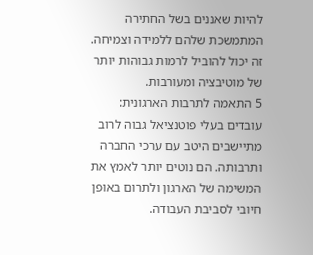להיות שאננים בשל החתירה המתמשכת שלהם ללמידה וצמיחה. זה יכול להוביל לרמות גבוהות יותר של מוטיבציה ומעורבות.
5 התאמה לתרבות הארגונית:
עובדים בעלי פוטנציאל גבוה לרוב מתיישבים היטב עם ערכי החברה ותרבותה. הם נוטים יותר לאמץ את המשימה של הארגון ולתרום באופן חיובי לסביבת העבודה.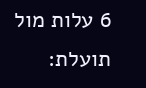6 עלות מול תועלת: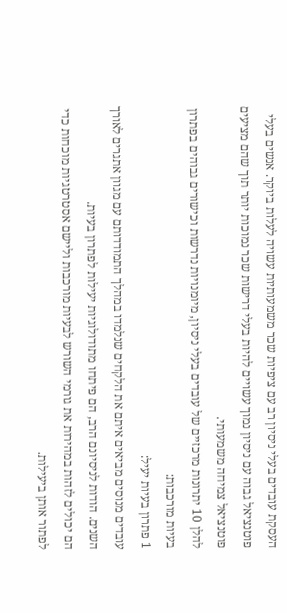העסקת עובדים בעלי ניסיון רב עם ציפיות שכר משמעותיות עשויה לעלות ביוקר. אנשים בעלי פוטנציאל גבוה עם ניסיון נמוך עשויים להיות בעלי דרישות שכר נמוכות יותר תוך שהם מציעים פוטנציאל צמיחה משמעותי.
להלן 10 יתרונות מרכזיים של עובדים בעלי ניסיון, מיומנויות נדרשות וכישורים גבוהים בפתרון בעיות מורכבות:
1 פתרון בעיות יעיל:
עובדים מנוסים מביאים איתם את הלקחים שנלמדו במהלך התמודדותם עם מגוון אתגרים לאורך השנים. הודות לניסיונם הרב, הם פיתחו מתודולוגיות יעילות לפתרון בעיות.
הם יכולים לזהות במהירות את גורמי השורש לבעיות מורכבות וליישם אסטרטגיות מוכחות כדי לפתור אותן ביעילות.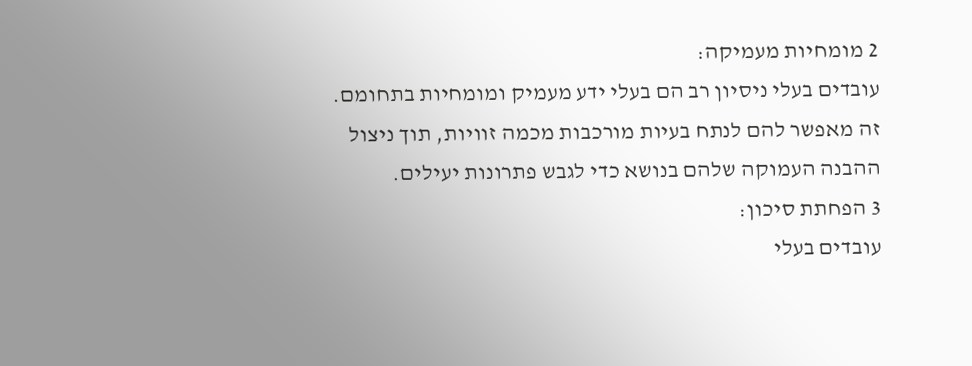2 מומחיות מעמיקה:
עובדים בעלי ניסיון רב הם בעלי ידע מעמיק ומומחיות בתחומם. זה מאפשר להם לנתח בעיות מורכבות מכמה זוויות, תוך ניצול ההבנה העמוקה שלהם בנושא כדי לגבש פתרונות יעילים.
3 הפחתת סיכון:
עובדים בעלי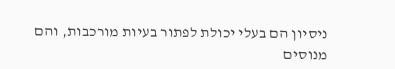ניסיון הם בעלי יכולת לפתור בעיות מורכבות, והם מנוסים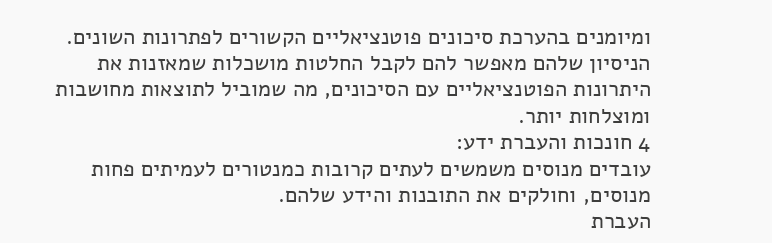ומיומנים בהערכת סיכונים פוטנציאליים הקשורים לפתרונות השונים.
הניסיון שלהם מאפשר להם לקבל החלטות מושכלות שמאזנות את היתרונות הפוטנציאליים עם הסיכונים, מה שמוביל לתוצאות מחושבות ומוצלחות יותר.
4 חונכות והעברת ידע:
עובדים מנוסים משמשים לעתים קרובות כמנטורים לעמיתים פחות מנוסים, וחולקים את התובנות והידע שלהם.
העברת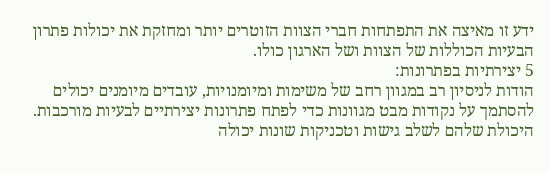ידע זו מאיצה את התפתחות חברי הצוות הזוטרים יותר ומחזקת את יכולות פתרון הבעיות הכוללות של הצוות ושל הארגון כולו.
5 יצירתיות בפתרונות:
הודות לניסיון רב במגוון רחב של משימות ומיומנויות, עובדים מיומנים יכולים להסתמך על נקודות מבט מגוונות כדי לפתח פתרונות יצירתיים לבעיות מורכבות. היכולת שלהם לשלב גישות וטכניקות שונות יכולה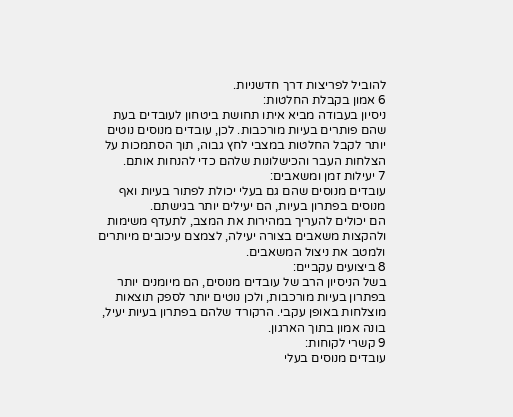להוביל לפריצות דרך חדשניות.
6 אמון בקבלת החלטות:
ניסיון בעבודה מביא איתו תחושת ביטחון לעובדים בעת שהם פותרים בעיות מורכבות. לכן, עובדים מנוסים נוטים יותר לקבל החלטות במצבי לחץ גבוה, תוך הסתמכות על הצלחות העבר והכישלונות שלהם כדי להנחות אותם.
7 יעילות זמן ומשאבים:
עובדים מנוסים שהם גם בעלי יכולת לפתור בעיות ואף מנוסים בפתרון בעיות, הם יעילים יותר בגישתם.
הם יכולים להעריך במהירות את המצב, לתעדף משימות ולהקצות משאבים בצורה יעילה, לצמצם עיכובים מיותרים ולמטב את ניצול המשאבים.
8 ביצועים עקביים:
בשל הניסיון הרב של עובדים מנוסים, הם מיומנים יותר בפתרון בעיות מורכבות, ולכן נוטים יותר לספק תוצאות מוצלחות באופן עקבי. הרקורד שלהם בפתרון בעיות יעיל, בונה אמון בתוך הארגון.
9 קשרי לקוחות:
עובדים מנוסים בעלי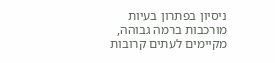ניסיון בפתרון בעיות מורכבות ברמה גבוהה, מקיימים לעתים קרובות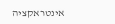אינטראקציה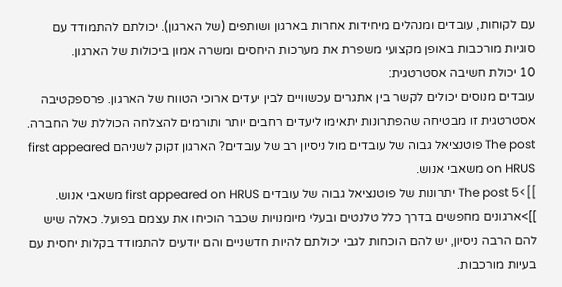עם לקוחות, עובדים ומנהלים מיחידות אחרות בארגון ושותפים (של הארגון). יכולתם להתמודד עם סוגיות מורכבות באופן מקצועי משפרת את מערכות היחסים ומשרה אמון ביכולות של הארגון.
10 יכולת חשיבה אסטרטגית:
עובדים מנוסים יכולים לקשר בין אתגרים עכשוויים לבין יעדים ארוכי הטווח של הארגון. פרספקטיבה אסטרטגית זו מבטיחה שהפתרונות יתאימו ליעדים רחבים יותר ותורמים להצלחה הכוללת של החברה.
The post פוטנציאל גבוה של עובדים מול ניסיון רב של עובדים? הארגון זקוק לשניהם first appeared on HRUS משאבי אנוש.
]]>The post 5 יתרונות של פוטנציאל גבוה של עובדים first appeared on HRUS משאבי אנוש.
]]>ארגונים מחפשים בדרך כלל טלנטים ובעלי מיומנויות שכבר הוכיחו את עצמם בפועל. כאלה שיש להם הרבה ניסיון, יש להם הוכחות לגבי יכולתם להיות חדשניים והם יודעים להתמודד בקלות יחסית עם בעיות מורכבות.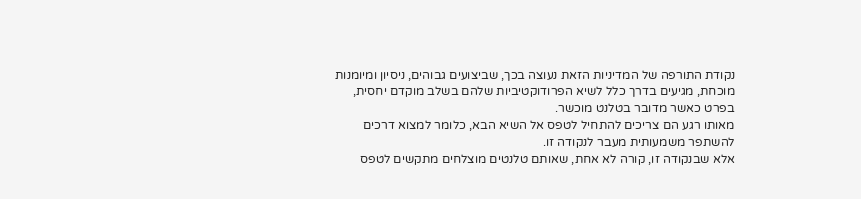נקודת התורפה של המדיניות הזאת נעוצה בכך, שביצועים גבוהים, ניסיון ומיומנות מוכחת, מגיעים בדרך כלל לשיא הפרודוקטיביות שלהם בשלב מוקדם יחסית, בפרט כאשר מדובר בטלנט מוכשר.
מאותו רגע הם צריכים להתחיל לטפס אל השיא הבא, כלומר למצוא דרכים להשתפר משמעותית מעבר לנקודה זו.
אלא שבנקודה זו, קורה לא אחת, שאותם טלנטים מוצלחים מתקשים לטפס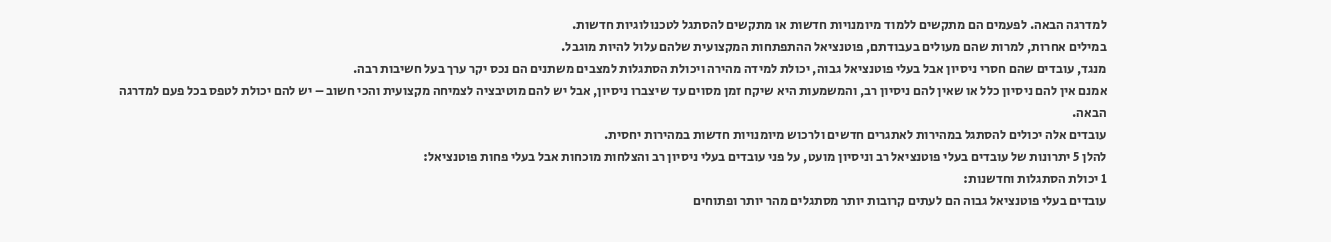למדרגה הבאה. לפעמים הם מתקשים ללמוד מיומנויות חדשות או מתקשים להסתגל לטכנולוגיות חדשות.
במילים אחרות, למרות שהם מעולים בעבודתם, פוטנציאל ההתפתחות המקצועית שלהם עלול להיות מוגבל.
מנגד, עובדים שהם חסרי ניסיון אבל בעלי פוטנציאל גבוה, יכולת למידה מהירה ויכולת הסתגלות למצבים משתנים הם נכס יקר ערך בעל חשיבות רבה.
אמנם אין להם ניסיון כלל או שאין להם ניסיון רב, והמשמעות היא שיקח זמן מסוים עד שיצברו ניסיון, אבל יש להם מוטיבציה לצמיחה מקצועית והכי חשוב – יש להם יכולת לטפס בכל פעם למדרגה הבאה.
עובדים אלה יכולים להסתגל במהירות לאתגרים חדשים ולרכוש מיומנויות חדשות במהירות יחסית.
להלן 5 יתרונות של עובדים בעלי פוטנציאל רב וניסיון מועט, על פני עובדים בעלי ניסיון רב והצלחות מוכחות אבל בעלי פחות פוטנציאל:
1 יכולת הסתגלות וחדשנות:
עובדים בעלי פוטנציאל גבוה הם לעתים קרובות יותר מסתגלים מהר יותר ופתוחים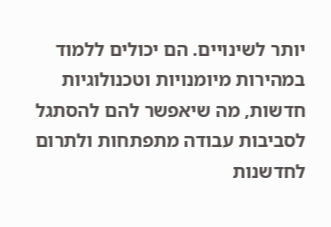יותר לשינויים. הם יכולים ללמוד במהירות מיומנויות וטכנולוגיות חדשות, מה שיאפשר להם להסתגל לסביבות עבודה מתפתחות ולתרום לחדשנות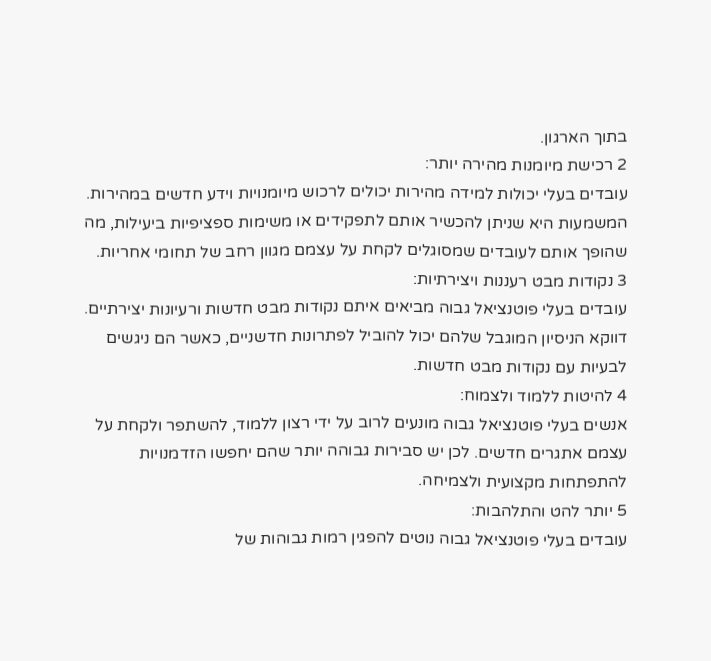בתוך הארגון.
2 רכישת מיומנות מהירה יותר:
עובדים בעלי יכולות למידה מהירות יכולים לרכוש מיומנויות וידע חדשים במהירות. המשמעות היא שניתן להכשיר אותם לתפקידים או משימות ספציפיות ביעילות, מה שהופך אותם לעובדים שמסוגלים לקחת על עצמם מגוון רחב של תחומי אחריות.
3 נקודות מבט רעננות ויצירתיות:
עובדים בעלי פוטנציאל גבוה מביאים איתם נקודות מבט חדשות ורעיונות יצירתיים. דווקא הניסיון המוגבל שלהם יכול להוביל לפתרונות חדשניים, כאשר הם ניגשים לבעיות עם נקודות מבט חדשות.
4 להיטות ללמוד ולצמוח:
אנשים בעלי פוטנציאל גבוה מונעים לרוב על ידי רצון ללמוד, להשתפר ולקחת על עצמם אתגרים חדשים. לכן יש סבירות גבוהה יותר שהם יחפשו הזדמנויות להתפתחות מקצועית ולצמיחה.
5 יותר להט והתלהבות:
עובדים בעלי פוטנציאל גבוה נוטים להפגין רמות גבוהות של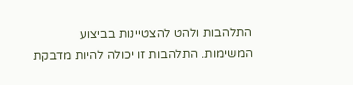התלהבות ולהט להצטיינות בביצוע המשימות. התלהבות זו יכולה להיות מדבקת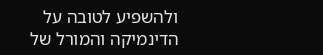ולהשפיע לטובה על הדינמיקה והמורל של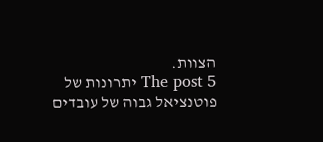הצוות.
The post 5 יתרונות של פוטנציאל גבוה של עובדים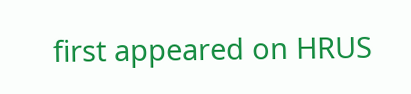first appeared on HRUS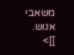משאבי אנוש.
]]>